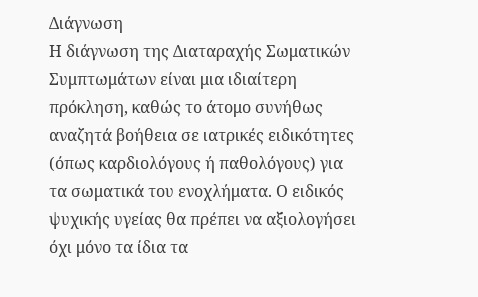Διάγνωση
Η διάγνωση της Διαταραχής Σωματικών Συμπτωμάτων είναι μια ιδιαίτερη πρόκληση, καθώς το άτομο συνήθως αναζητά βοήθεια σε ιατρικές ειδικότητες (όπως καρδιολόγους ή παθολόγους) για τα σωματικά του ενοχλήματα. Ο ειδικός ψυχικής υγείας θα πρέπει να αξιολογήσει όχι μόνο τα ίδια τα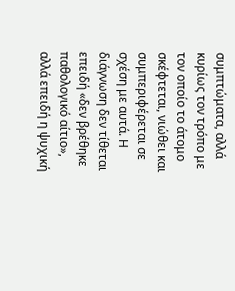συμπτώματα, αλλά κυρίως τον τρόπο με τον οποίο το άτομο σκέφτεται, νιώθει και συμπεριφέρεται σε σχέση με αυτά. Η διάγνωση δεν τίθεται επειδή «δεν βρέθηκε παθολογικό αίτιο», αλλά επειδή η ψυχική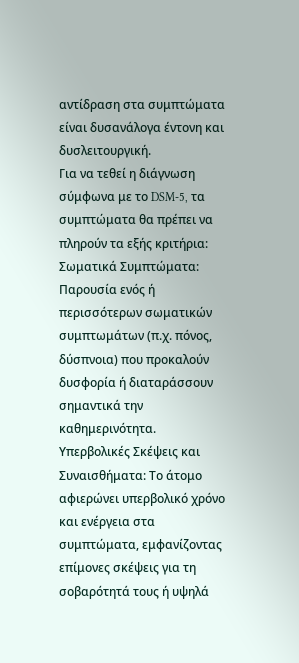αντίδραση στα συμπτώματα είναι δυσανάλογα έντονη και δυσλειτουργική.
Για να τεθεί η διάγνωση σύμφωνα με το DSM-5, τα συμπτώματα θα πρέπει να πληρούν τα εξής κριτήρια:
Σωματικά Συμπτώματα: Παρουσία ενός ή περισσότερων σωματικών συμπτωμάτων (π.χ. πόνος, δύσπνοια) που προκαλούν δυσφορία ή διαταράσσουν σημαντικά την καθημερινότητα.
Υπερβολικές Σκέψεις και Συναισθήματα: Το άτομο αφιερώνει υπερβολικό χρόνο και ενέργεια στα συμπτώματα, εμφανίζοντας επίμονες σκέψεις για τη σοβαρότητά τους ή υψηλά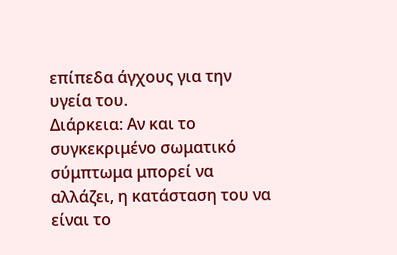επίπεδα άγχους για την υγεία του.
Διάρκεια: Αν και το συγκεκριμένο σωματικό σύμπτωμα μπορεί να αλλάζει, η κατάσταση του να είναι το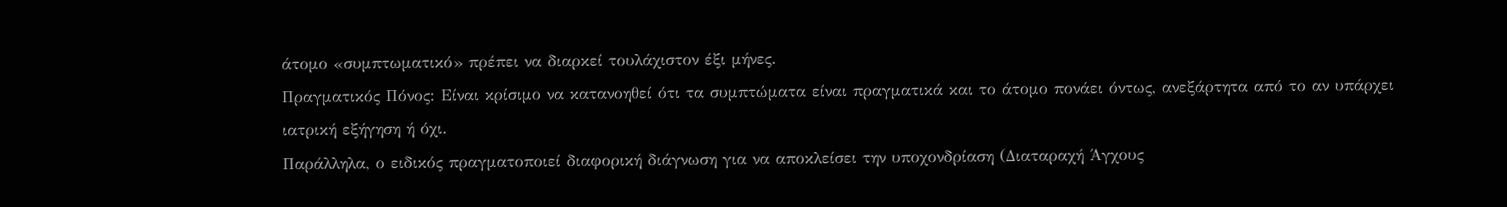άτομο «συμπτωματικό» πρέπει να διαρκεί τουλάχιστον έξι μήνες.
Πραγματικός Πόνος: Είναι κρίσιμο να κατανοηθεί ότι τα συμπτώματα είναι πραγματικά και το άτομο πονάει όντως, ανεξάρτητα από το αν υπάρχει ιατρική εξήγηση ή όχι.
Παράλληλα, ο ειδικός πραγματοποιεί διαφορική διάγνωση για να αποκλείσει την υποχονδρίαση (Διαταραχή Άγχους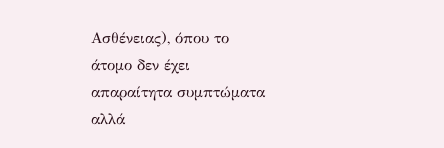Ασθένειας), όπου το άτομο δεν έχει απαραίτητα συμπτώματα αλλά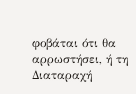φοβάται ότι θα αρρωστήσει, ή τη Διαταραχή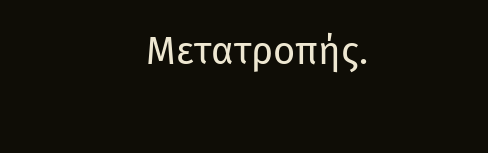Μετατροπής.